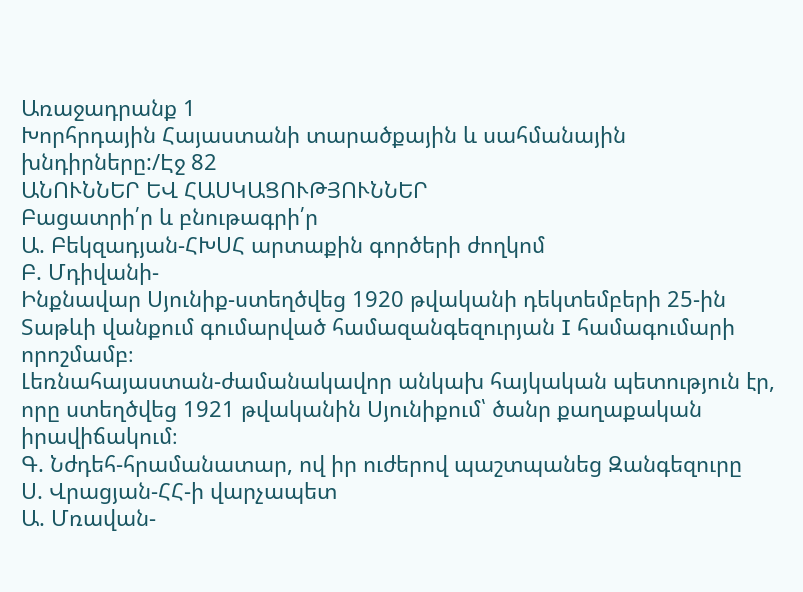Առաջադրանք 1
Խորհրդային Հայաստանի տարածքային և սահմանային խնդիրները:/Էջ 82
ԱՆՈՒՆՆԵՐ ԵՎ ՀԱՍԿԱՑՈՒԹՅՈՒՆՆԵՐ
Բացատրի՛ր և բնութագրի՛ր
Ա. Բեկզադյան-ՀԽՍՀ արտաքին գործերի ժողկոմ
Բ. Մդիվանի-
Ինքնավար Սյունիք-ստեղծվեց 1920 թվականի դեկտեմբերի 25-ին Տաթևի վանքում գումարված համազանգեզուրյան I համագումարի որոշմամբ։
Լեռնահայաստան-ժամանակավոր անկախ հայկական պետություն էր, որը ստեղծվեց 1921 թվականին Սյունիքում՝ ծանր քաղաքական իրավիճակում։
Գ. Նժդեհ-հրամանատար, ով իր ուժերով պաշտպանեց Զանգեզուրը
Ս. Վրացյան-ՀՀ-ի վարչապետ
Ա. Մռավան-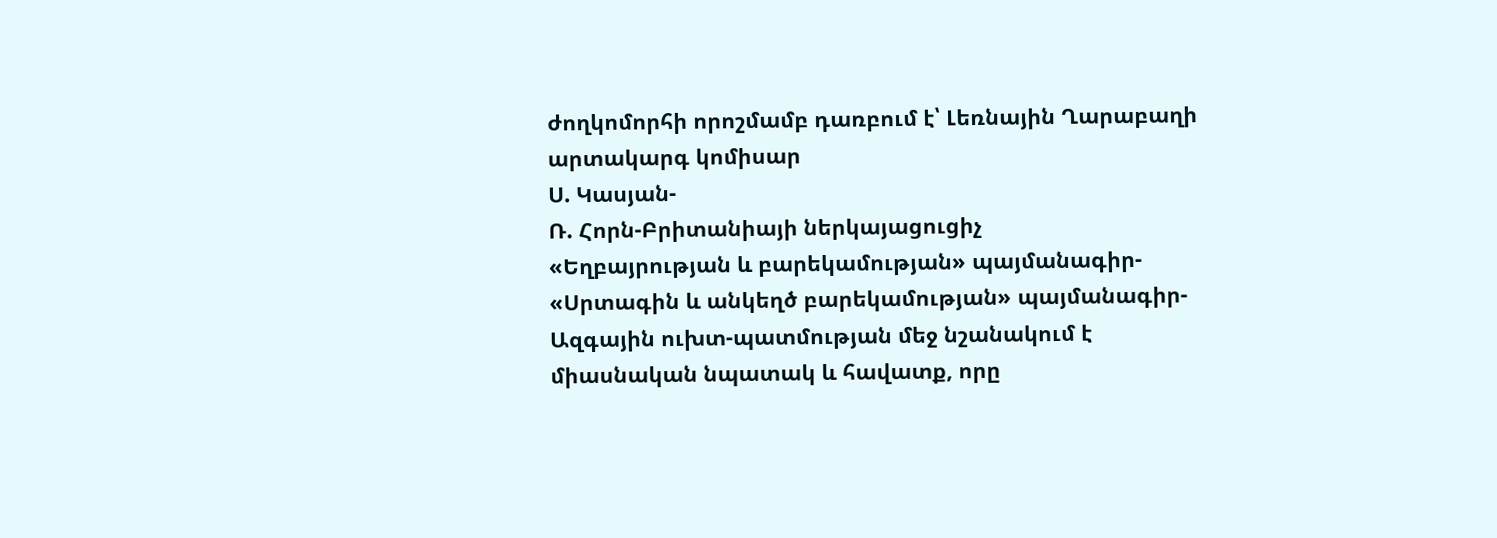ժողկոմորհի որոշմամբ դառբում է՝ Լեռնային Ղարաբաղի արտակարգ կոմիսար
Ս. Կասյան-
Ռ. Հորն-Բրիտանիայի ներկայացուցիչ
«Եղբայրության և բարեկամության» պայմանագիր-
«Սրտագին և անկեղծ բարեկամության» պայմանագիր-
Ազգային ուխտ-պատմության մեջ նշանակում է միասնական նպատակ և հավատք, որը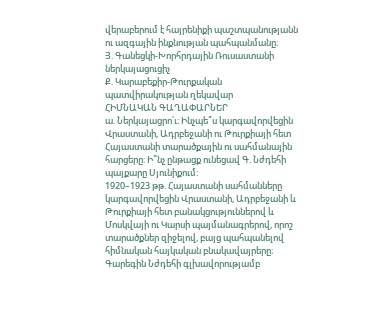վերաբերում է հայրենիքի պաշտպանությանն ու ազգային ինքնության պահպանմանը։
Յ. Գանեցկի-Խորհրդային Ռուսաստանի ներկայացուցիչ
Ք. Կարաբեքիր-Թուրքական պատվիրակության ղեկավար
ՀԻՄՆԱԿԱՆ ԳԱՂԱՓԱՐՆԵՐ
ա. Ներկայացրո՛ւ։ Ինչպե՞ս կարգավորվեցին Վրաստանի, Ադրբեջանի ու Թուրքիայի հետ Հայաստանի տարածքային ու սահմանային հարցերը: Ի՞նչ ընթացք ունեցավ Գ. Նժդեհի պայքարը Սյունիքում:
1920–1923 թթ. Հայաստանի սահմանները կարգավորվեցին Վրաստանի, Ադրբեջանի և Թուրքիայի հետ բանակցություններով և Մոսկվայի ու Կարսի պայմանագրերով, որոշ տարածքներ զիջելով, բայց պահպանելով հիմնական հայկական բնակավայրերը։ Գարեգին Նժդեհի գլխավորությամբ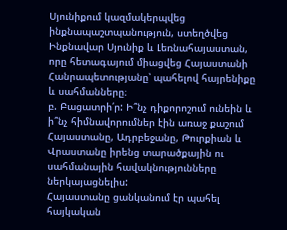Սյունիքում կազմակերպվեց ինքնապաշտպանություն, ստեղծվեց Ինքնավար Սյունիք և Լեռնահայաստան, որը հետագայում միացվեց Հայաստանի Հանրապետությանը՝ պահելով հայրենիքը և սահմանները։
բ. Բացատրի՛ր: Ի՞նչ դիքորոշում ունեին և ի՞նչ հիմնավորումներ էին առաջ քաշում Հայաստանը, Ադրբեջանը, Թուրքիան և Վրաստանը իրենց տարածքային ու սահմանային հավակնությունները ներկայացնելիս:
Հայաստանը ցանկանում էր պահել հայկական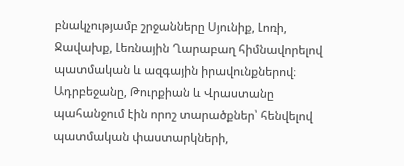բնակչությամբ շրջանները Սյունիք, Լոռի, Ջավախք, Լեռնային Ղարաբաղ հիմնավորելով պատմական և ազգային իրավունքներով։ Ադրբեջանը, Թուրքիան և Վրաստանը պահանջում էին որոշ տարածքներ՝ հենվելով պատմական փաստարկների,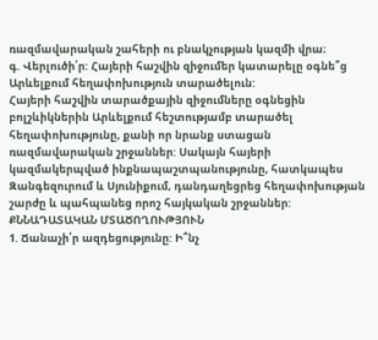ռազմավարական շահերի ու բնակչության կազմի վրա։
գ. Վերլուծի՛ր: Հայերի հաշվին զիջումեր կատարելը օգնե՞ց Արևելքում հեղափոխություն տարածելուն:
Հայերի հաշվին տարածքային զիջումները օգնեցին բոլշևիկներին Արևելքում հեշտությամբ տարածել հեղափոխությունը, քանի որ նրանք ստացան ռազմավարական շրջաններ: Սակայն հայերի կազմակերպված ինքնապաշտպանությունը, հատկապես Զանգեզուրում և Սյունիքում, դանդաղեցրեց հեղափոխության շարժը և պահպանեց որոշ հայկական շրջաններ:
ՔՆՆԱԴԱՏԱԿԱՆ ՄՏԱԾՈՂՈՒԹՅՈՒՆ
1. Ճանաչի՛ր ազդեցությունը: Ի՞նչ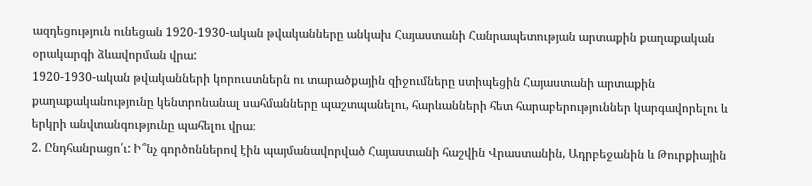ազդեցություն ունեցան 1920-1930-ական թվականները անկախ Հայաստանի Հանրապետության արտաքին քաղաքական օրակարգի ձևավորման վրա:
1920-1930-ական թվականների կորուստներն ու տարածքային զիջումները ստիպեցին Հայաստանի արտաքին քաղաքականությունը կենտրոնանալ սահմանները պաշտպանելու, հարևանների հետ հարաբերություններ կարգավորելու և երկրի անվտանգությունը պահելու վրա։
2. Ընդհանրացո՛ւ: Ի՞նչ գործոններով էին պայմանավորված Հայաստանի հաշվին Վրաստանին, Ադրբեջանին և Թուրքիային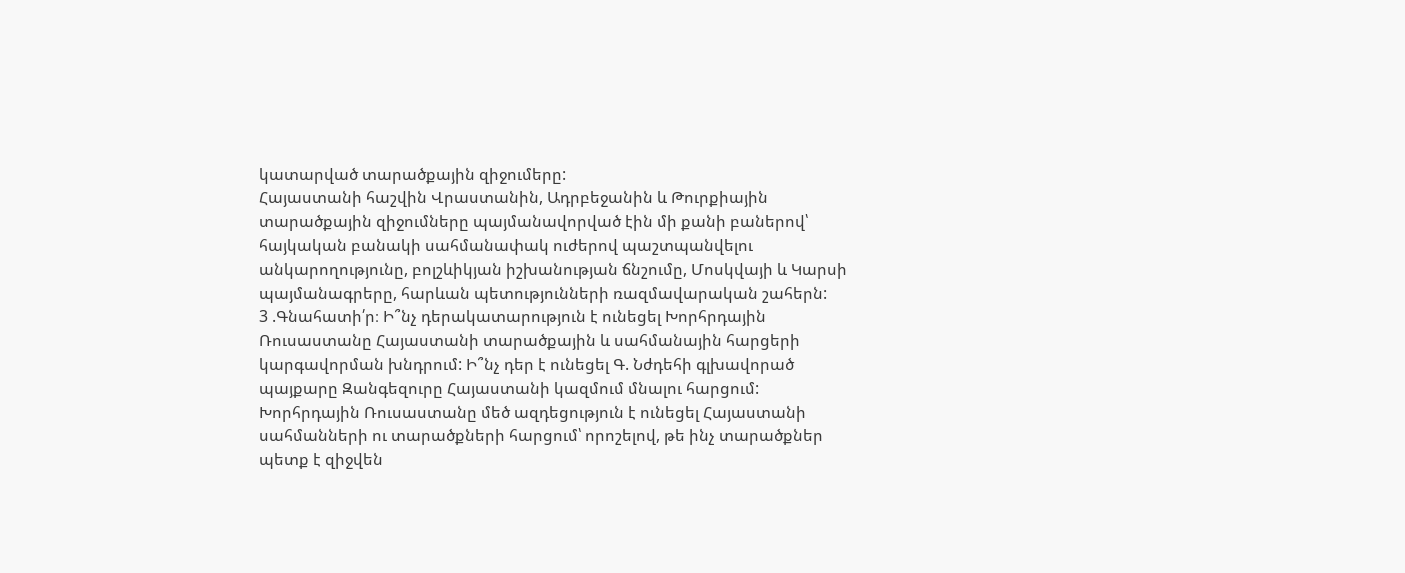կատարված տարածքային զիջումերը:
Հայաստանի հաշվին Վրաստանին, Ադրբեջանին և Թուրքիային տարածքային զիջումները պայմանավորված էին մի քանի բաներով՝ հայկական բանակի սահմանափակ ուժերով պաշտպանվելու անկարողությունը, բոլշևիկյան իշխանության ճնշումը, Մոսկվայի և Կարսի պայմանագրերը, հարևան պետությունների ռազմավարական շահերն:
3 .Գնահատի՛ր։ Ի՞նչ դերակատարություն է ունեցել Խորհրդային Ռուսաստանը Հայաստանի տարածքային և սահմանային հարցերի կարգավորման խնդրում: Ի՞նչ դեր է ունեցել Գ. Նժդեհի գլխավորած պայքարը Զանգեզուրը Հայաստանի կազմում մնալու հարցում:
Խորհրդային Ռուսաստանը մեծ ազդեցություն է ունեցել Հայաստանի սահմանների ու տարածքների հարցում՝ որոշելով, թե ինչ տարածքներ պետք է զիջվեն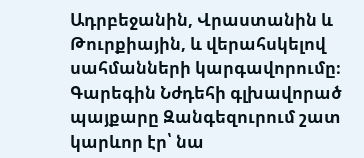Ադրբեջանին, Վրաստանին և Թուրքիային, և վերահսկելով սահմանների կարգավորումը։ Գարեգին Նժդեհի գլխավորած պայքարը Զանգեզուրում շատ կարևոր էր՝ նա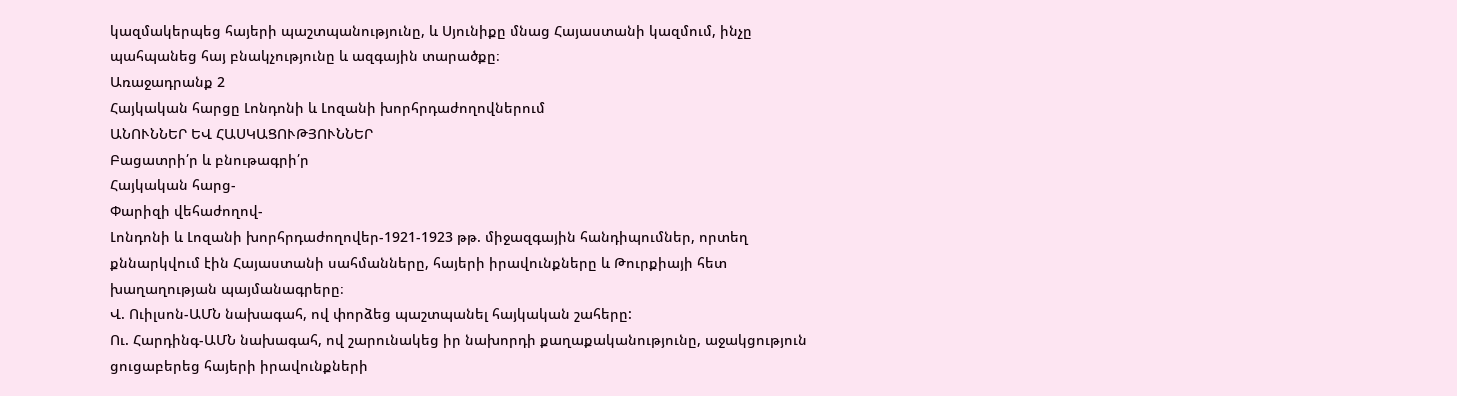կազմակերպեց հայերի պաշտպանությունը, և Սյունիքը մնաց Հայաստանի կազմում, ինչը պահպանեց հայ բնակչությունը և ազգային տարածքը։
Առաջադրանք 2
Հայկական հարցը Լոնդոնի և Լոզանի խորհրդաժողովներում
ԱՆՈՒՆՆԵՐ ԵՎ ՀԱՍԿԱՑՈՒԹՅՈՒՆՆԵՐ
Բացատրի՛ր և բնութագրի՛ր
Հայկական հարց-
Փարիզի վեհաժողով-
Լոնդոնի և Լոզանի խորհրդաժողովեր-1921-1923 թթ. միջազգային հանդիպումներ, որտեղ քննարկվում էին Հայաստանի սահմանները, հայերի իրավունքները և Թուրքիայի հետ խաղաղության պայմանագրերը։
Վ. Ուիլսոն-ԱՄՆ նախագահ, ով փորձեց պաշտպանել հայկական շահերը:
Ու. Հարդինգ-ԱՄՆ նախագահ, ով շարունակեց իր նախորդի քաղաքականությունը, աջակցություն ցուցաբերեց հայերի իրավունքների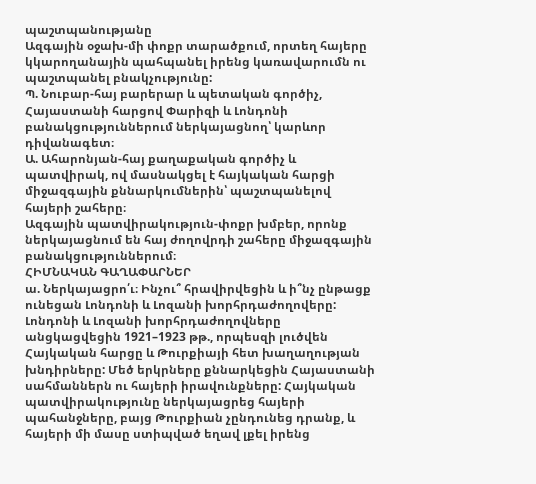պաշտպանությանը
Ազգային օջախ-մի փոքր տարածքում, որտեղ հայերը կկարողանային պահպանել իրենց կառավարումն ու պաշտպանել բնակչությունը:
Պ. Նուբար-հայ բարերար և պետական գործիչ, Հայաստանի հարցով Փարիզի և Լոնդոնի բանակցություններում ներկայացնող՝ կարևոր դիվանագետ։
Ա. Ահարոնյան-հայ քաղաքական գործիչ և պատվիրակ, ով մասնակցել է հայկական հարցի միջազգային քննարկումներին՝ պաշտպանելով հայերի շահերը։
Ազգային պատվիրակություն-փոքր խմբեր, որոնք ներկայացնում են հայ ժողովրդի շահերը միջազգային բանակցություններում։
ՀԻՄՆԱԿԱՆ ԳԱՂԱՓԱՐՆԵՐ
ա. Ներկայացրո՛ւ։ Ինչու՞ հրավիրվեցին և ի՞նչ ընթացք ունեցան Լոնդոնի և Լոզանի խորհրդաժողովերը:
Լոնդոնի և Լոզանի խորհրդաժողովները անցկացվեցին 1921–1923 թթ., որպեսզի լուծվեն Հայկական հարցը և Թուրքիայի հետ խաղաղության խնդիրները: Մեծ երկրները քննարկեցին Հայաստանի սահմաններն ու հայերի իրավունքները: Հայկական պատվիրակությունը ներկայացրեց հայերի պահանջները, բայց Թուրքիան չընդունեց դրանք, և հայերի մի մասը ստիպված եղավ լքել իրենց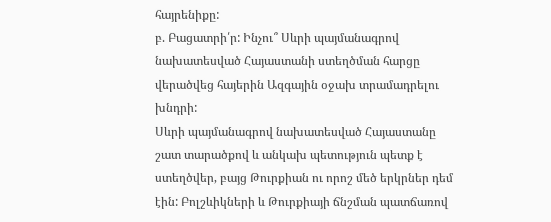հայրենիքը:
բ. Բացատրի՛ր: Ինչու՞ Սևրի պայմանագրով նախատեսված Հայաստանի ստեղծման հարցը վերածվեց հայերին Ազգային օջախ տրամադրելու խնդրի:
Սևրի պայմանագրով նախատեսված Հայաստանը շատ տարածքով և անկախ պետություն պետք է ստեղծվեր, բայց Թուրքիան ու որոշ մեծ երկրներ դեմ էին: Բոլշևիկների և Թուրքիայի ճնշման պատճառով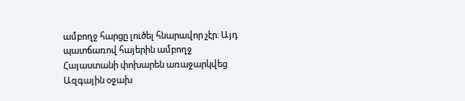ամբողջ հարցը լուծել հնարավոր չէր: Այդ պատճառով հայերին ամբողջ Հայաստանի փոխարեն առաջարկվեց Ազգային օջախ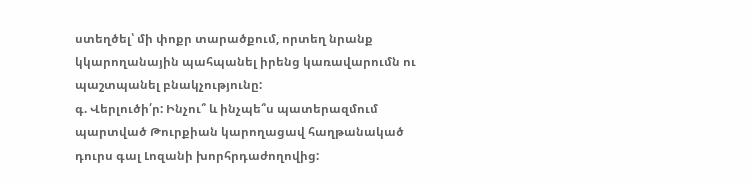ստեղծել՝ մի փոքր տարածքում, որտեղ նրանք կկարողանային պահպանել իրենց կառավարումն ու պաշտպանել բնակչությունը:
գ. Վերլուծի՛ր: Ինչու՞ և ինչպե՞ս պատերազմում պարտված Թուրքիան կարողացավ հաղթանակած դուրս գալ Լոզանի խորհրդաժողովից: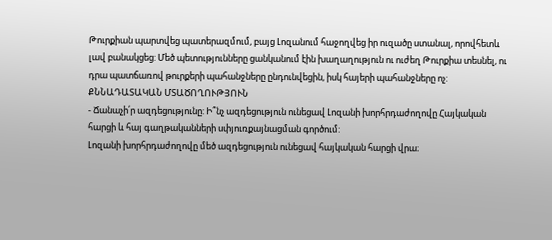Թուրքիան պարտվեց պատերազմում, բայց Լոզանում հաջողվեց իր ուզածը ստանալ, որովհետև լավ բանակցեց: Մեծ պետությունները ցանկանում էին խաղաղություն ու ուժեղ Թուրքիա տեսնել, ու դրա պատճառով թուրքերի պահանջները ընդունվեցին, իսկ հայերի պահանջները ոչ:
ՔՆՆԱԴԱՏԱԿԱՆ ՄՏԱԾՈՂՈՒԹՅՈՒՆ
- Ճանաչի՛ր ազդեցությունը: Ի՞նչ ազդեցություն ունեցավ Լոզանի խորհրդաժողովը Հայկական հարցի և հայ գաղթականների սփյուռքայնացման գործում:
Լոզանի խորհրդաժողովը մեծ ազդեցություն ունեցավ հայկական հարցի վրա։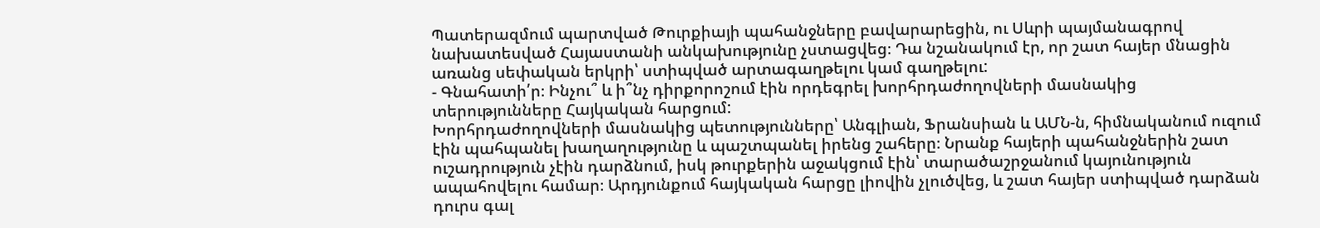Պատերազմում պարտված Թուրքիայի պահանջները բավարարեցին, ու Սևրի պայմանագրով նախատեսված Հայաստանի անկախությունը չստացվեց։ Դա նշանակում էր, որ շատ հայեր մնացին առանց սեփական երկրի՝ ստիպված արտագաղթելու կամ գաղթելու:
- Գնահատի՛ր։ Ինչու՞ և ի՞նչ դիրքորոշում էին որդեգրել խորհրդաժողովների մասնակից տերությունները Հայկական հարցում:
Խորհրդաժողովների մասնակից պետությունները՝ Անգլիան, Ֆրանսիան և ԱՄՆ-ն, հիմնականում ուզում էին պահպանել խաղաղությունը և պաշտպանել իրենց շահերը։ Նրանք հայերի պահանջներին շատ ուշադրություն չէին դարձնում, իսկ թուրքերին աջակցում էին՝ տարածաշրջանում կայունություն ապահովելու համար։ Արդյունքում հայկական հարցը լիովին չլուծվեց, և շատ հայեր ստիպված դարձան դուրս գալ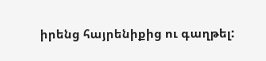իրենց հայրենիքից ու գաղթել: